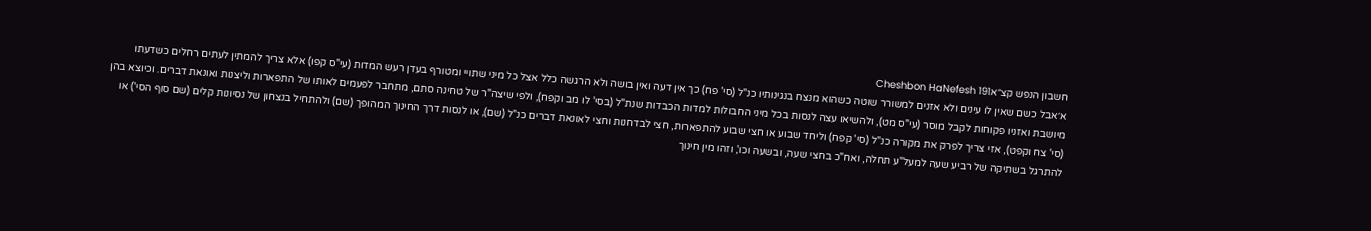חשבון הנפש קצ״אCheshbon HaNefesh 191
א׳אבל כשם שאין לו עינים ולא אזנים למשורר שוטה כשהוא מנצח בנגינותיו כנ"ל (סי' פח) כך אין דעה ואין בושה ולא הרגשה כלל אצל כל מיני שתויי ומטורף בעדן רעש המדות (עי"ס קפו) אלא צריך להמתין לעתים רחלים כשדעתו מיושבת ואזניו פקוחות לקבל מוסר (עי"ס מט), ולהשיאו עצה לנסות בכל מיני החבולות למדות הכבדות שנת"ל (בסי' לו מב וקפח), ולפי שיצה"ר של טחינה סתם, מתחבר לפעמים לאותו של התפארות וליצנות ואונאת דברים. וכיוצא בהן (סי' צח וקפט), אזי צריך לפרק את מקורה כנ"ל (סי' קפח) וליחד שבוע או חצי שבוע להתפארות, חצי לבדחנות וחצי לאונאת דברים כנ"ל (שם), או לנסות דרך החינוך המהופך (שם) ולהתחיל בנצחון של נסיונות קלים (שם סוף הסי') או להתרגל בשתיקה של רביע שעה למעל"ע תחלה, ואח"כ בחצי שעה, ובשעה וכו', וזהו מין חינוך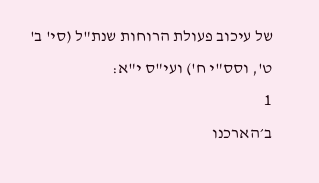של עיכוב פעולת הרוחות שנת"ל (סי' ב' ט', וסס"י ח') ועי"ס י"א:
1
ב׳הארכנו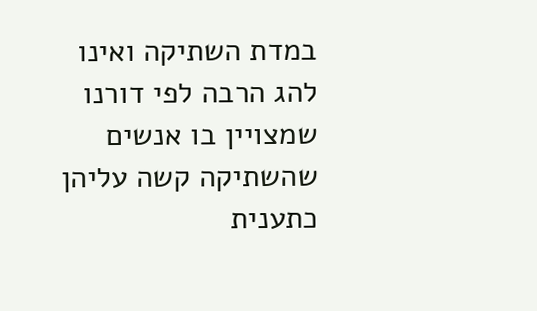במדת השתיקה ואינו להג הרבה לפי דורנו שמצויין בו אנשים שהשתיקה קשה עליהן כתענית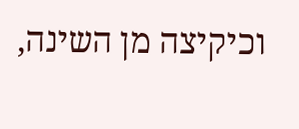וכיקיצה מן השינה,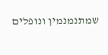שמתנמנמין ונופלים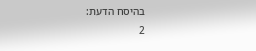בהיסח הדעת:
2